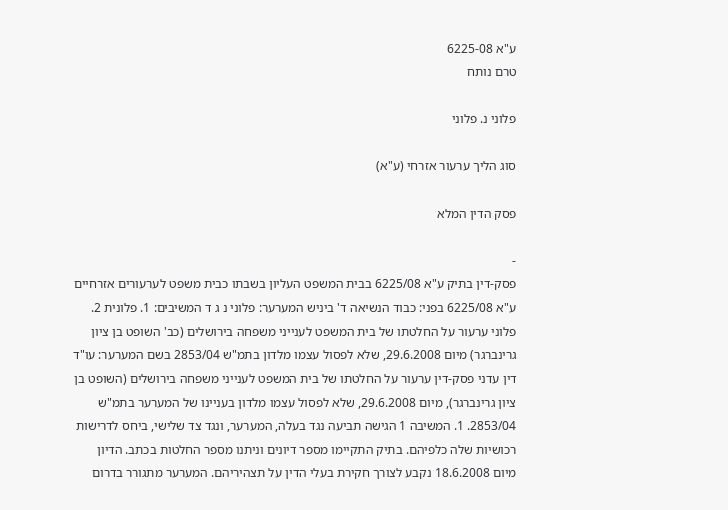ע"א 6225-08
טרם נותח

פלוני נ. פלוני

סוג הליך ערעור אזרחי (ע"א)

פסק הדין המלא

-
פסק-דין בתיק ע"א 6225/08 בבית המשפט העליון בשבתו כבית משפט לערעורים אזרחיים ע"א 6225/08 בפני: כבוד הנשיאה ד' ביניש המערער: פלוני נ ג ד המשיבים: 1. פלונית 2. פלוני ערעור על החלטתו של בית המשפט לענייני משפחה בירושלים (כב' השופט בן ציון גרינברגר) מיום 29.6.2008, שלא לפסול עצמו מלדון בתמ"ש 2853/04 בשם המערער: עו"ד דין עדני פסק-דין ערעור על החלטתו של בית המשפט לענייני משפחה בירושלים (השופט בן ציון גרינברגר), מיום 29.6.2008, שלא לפסול עצמו מלדון בעניינו של המערער בתמ"ש 2853/04. 1. המשיבה 1 הגישה תביעה נגד בעלה, המערער, ונגד צד שלישי, ביחס לדרישות רכושיות שלה כלפיהם. בתיק התקיימו מספר דיונים וניתנו מספר החלטות בכתב. הדיון מיום 18.6.2008 נקבע לצורך חקירת בעלי הדין על תצהיריהם. המערער מתגורר בדרום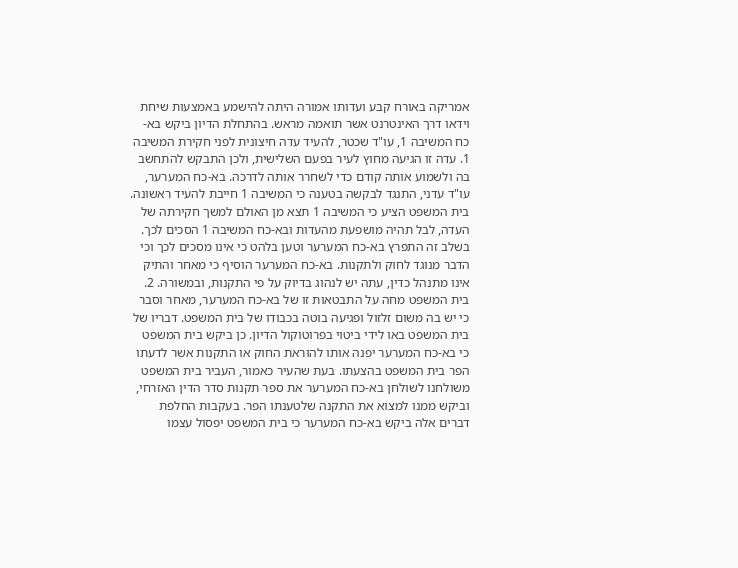אמריקה באורח קבע ועדותו אמורה היתה להישמע באמצעות שיחת וידאו דרך האינטרנט אשר תואמה מראש. בהתחלת הדיון ביקש בא-כח המשיבה 1, עו"ד שכטר, להעיד עדה חיצונית לפני חקירת המשיבה 1. עדה זו הגיעה מחוץ לעיר בפעם השלישית, ולכן התבקש להתחשב בה ולשמוע אותה קודם כדי לשחרר אותה לדרכה. בא-כח המערער, עו"ד עדני, התנגד לבקשה בטענה כי המשיבה 1 חייבת להעיד ראשונה. בית המשפט הציע כי המשיבה 1 תצא מן האולם למשך חקירתה של העדה, לבל תהיה מושפעת מהעדות ובא-כח המשיבה 1 הסכים לכך. בשלב זה התפרץ בא-כח המערער וטען בלהט כי אינו מסכים לכך וכי הדבר מנוגד לחוק ולתקנות. בא-כח המערער הוסיף כי מאחר והתיק אינו מתנהל כדין, עתה יש לנהוג בדיוק על פי התקנות, ובמשורה. 2. בית המשפט מחה על התבטאות זו של בא-כח המערער, מאחר וסבר כי יש בה משום זלזול ופגיעה בוטה בכבודו של בית המשפט. דבריו של בית המשפט באו לידי ביטוי בפרוטוקול הדיון. כן ביקש בית המשפט כי בא-כח המערער יפנה אותו להוראת החוק או התקנות אשר לדעתו הפר בית המשפט בהצעתו. בעת שהעיר כאמור, העביר בית המשפט משולחנו לשולחן בא-כח המערער את ספר תקנות סדר הדין האזרחי, וביקש ממנו למצוא את התקנה שלטענתו הפר. בעקבות החלפת דברים אלה ביקש בא-כח המערער כי בית המשפט יפסול עצמו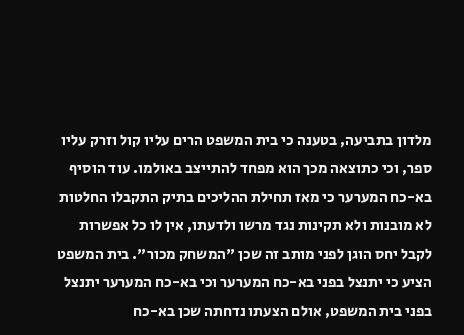מלדון בתביעה, בטענה כי בית המשפט הרים עליו קול וזרק עליו ספר, וכי כתוצאה מכך הוא מפחד להתייצב באולמו. עוד הוסיף בא-כח המערער כי מאז תחילת ההליכים בתיק התקבלו החלטות לא מובנות ולא תקינות נגד מרשו ולדעתו, אין לו כל אפשרות לקבל יחס הוגן לפני מותב זה שכן "המשחק מכור". בית המשפט הציע כי יתנצל בפני בא-כח המערער וכי בא-כח המערער יתנצל בפני בית המשפט, אולם הצעתו נדחתה שכן בא-כח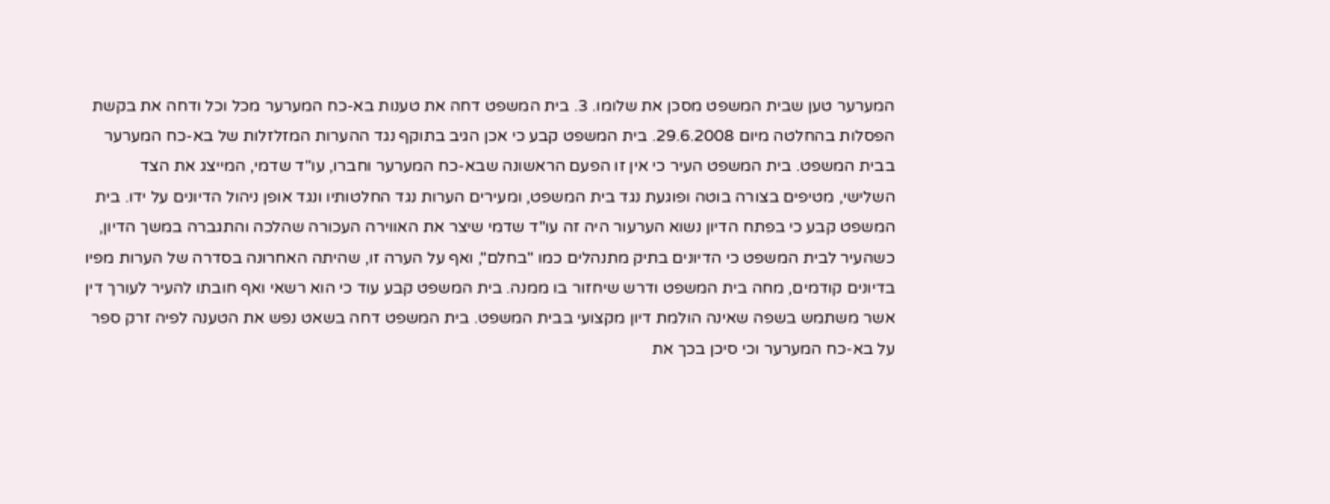המערער טען שבית המשפט מסכן את שלומו. 3. בית המשפט דחה את טענות בא-כח המערער מכל וכל ודחה את בקשת הפסלות בהחלטה מיום 29.6.2008. בית המשפט קבע כי אכן הגיב בתוקף נגד ההערות המזלזלות של בא-כח המערער בבית המשפט. בית המשפט העיר כי אין זו הפעם הראשונה שבא-כח המערער וחברו, עו"ד שדמי, המייצג את הצד השלישי, מטיפים בצורה בוטה ופוגעת נגד בית המשפט, ומעירים הערות נגד החלטותיו ונגד אופן ניהול הדיונים על ידו. בית המשפט קבע כי בפתח הדיון נשוא הערעור היה זה עו"ד שדמי שיצר את האווירה העכורה שהלכה והתגברה במשך הדיון, כשהעיר לבית המשפט כי הדיונים בתיק מתנהלים כמו "בחלם", ואף על הערה זו, שהיתה האחרונה בסדרה של הערות מפיו בדיונים קודמים, מחה בית המשפט ודרש שיחזור בו ממנה. בית המשפט קבע עוד כי הוא רשאי ואף חובתו להעיר לעורך דין אשר משתמש בשפה שאינה הולמת דיון מקצועי בבית המשפט. בית המשפט דחה בשאט נפש את הטענה לפיה זרק ספר על בא-כח המערער וכי סיכן בכך את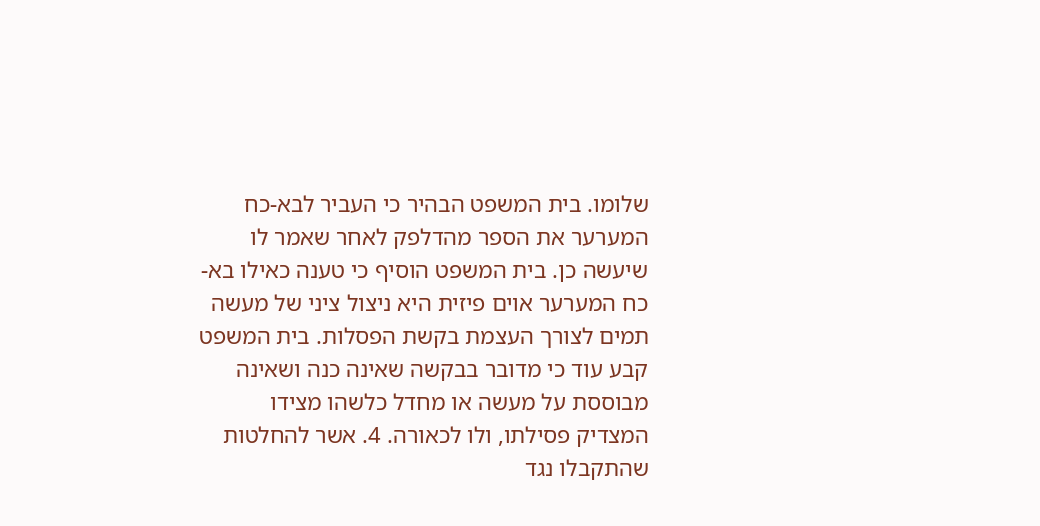שלומו. בית המשפט הבהיר כי העביר לבא-כח המערער את הספר מהדלפק לאחר שאמר לו שיעשה כן. בית המשפט הוסיף כי טענה כאילו בא-כח המערער אוים פיזית היא ניצול ציני של מעשה תמים לצורך העצמת בקשת הפסלות. בית המשפט קבע עוד כי מדובר בבקשה שאינה כנה ושאינה מבוססת על מעשה או מחדל כלשהו מצידו המצדיק פסילתו, ולו לכאורה. 4. אשר להחלטות שהתקבלו נגד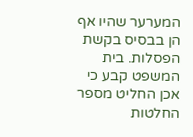המערער שהיו אף הן בבסיס בקשת הפסלות. בית המשפט קבע כי אכן החליט מספר החלטות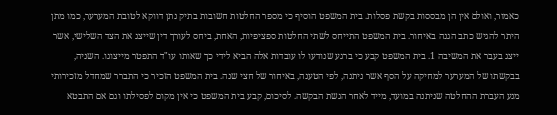כאמור, ואולם אין הן מבססות בקשת פסלות. בית המשפט הוסיף כי מספר החלטות חשובות בתיק נתן דווקא לטובת המערער, כמו מתן היתר להגיש כתב הגנה באיחור. בית המשפט התייחס לשתי החלטות ספציפיות, האחת, ביחס לעורך דין שייצג את הצד השלישי, אשר ייצג בעבר את המשיבה 1. בית המשפט קבע כי ברגע שנודעו לו עובדות אלה הביא לידי כך שאותו עו"ד התפטר מייצוגו. השניה, בבקשתו של המערער למחיקה על הסף אשר ניתנה, לפי הטענה, באיחור של חצי שנה. בית המשפט הזכיר כי התברר שמחדל מזכירותי מנע העברת ההחלטה שניתנה במועד, מייד לאחר הגשת הבקשה. לסיכום, קבע בית המשפט כי אין מקום לפסילתו וגם אם התבטא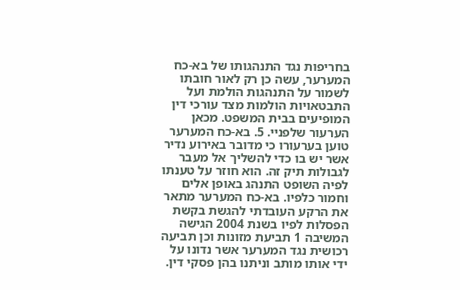בחריפות נגד התנהגותו של בא-כח המערער, עשה כן רק לאור חובתו לשמור על התנהגות הולמת ועל התבטאויות הולמות מצד עורכי דין המופיעים בבית המשפט. מכאן הערעור שלפניי. 5. בא-כח המערער טוען בערעורו כי מדובר באירוע נדיר אשר יש בו כדי להשליך אל מעבר לגבולות תיק זה. הוא חוזר על טענתו לפיה השופט התנהג באופן אלים וחמור כלפיו. בא-כח המערער מתאר את הרקע העובדתי להגשת בקשת הפסלות לפיו בשנת 2004 הגישה המשיבה 1 תביעת מזונות וכן תביעה רכושית נגד המערער אשר נדונו על ידי אותו מותב וניתנו בהן פסקי דין.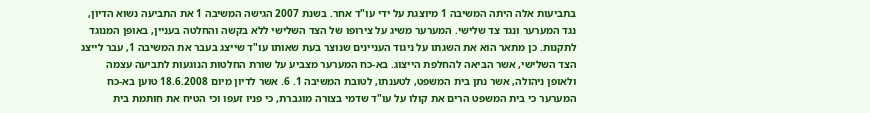בתביעות אלה היתה המשיבה 1 מיוצגת על ידי עו"ד אחר. בשנת 2007 הגישה המשיבה 1 את התביעה נשוא הדיון, נגד המערער ונגד צד שלישי. המערער משיג על צירופו של הצד השלישי ללא בקשה והחלטה בעניין, באופן המנוגד לתקנות. כן מתאר הוא את השגתו על ניגוד העניינים שנוצר בעת שאותו עו"ד שייצג בעבר את המשיבה 1, עבר לייצג הצד השלישי, אשר הביאה להחלפת הייצוג. בא-כח המערער מצביע על שורת החלטות הנוגעות לתביעה עצמה ולאופן ניהולה, אשר נתן בית המשפט, לטענתו, לטובת המשיבה 1. 6. אשר לדיון מיום 18.6.2008 טוען בא-כח המערער כי בית המשפט הרים את קולו על עו"ד שדמי בצורה מוגברת, כי פניו זעפו וכי הטיח את חותמת בית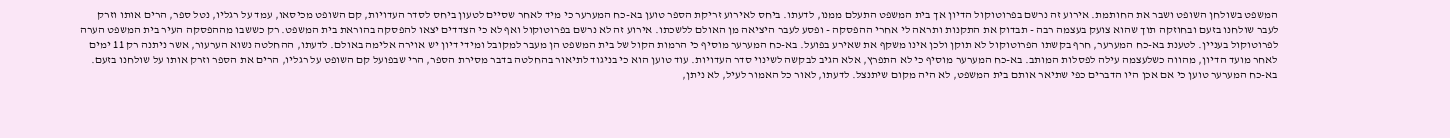המשפט בשולחן השופט ושבר את החותמת. אירוע זה נרשם בפרוטוקול הדיון אך בית המשפט התעלם ממנו, לדעתו. ביחס לאירוע זריקת הספר טוען בא-כח המערער כי מיד לאחר שסיים לטעון ביחס לסדר העדויות, קם השופט מכיסאו, עמד על רגליו, נטל ספר, הרים אותו וזרק לעבר שולחנו בזעם ובחוזקה תוך שהוא צועק בעצמה רבה - תבדוק את התקנות ותראה לי אחרי ההפסקה - ופסע לעבר היציאה מן האולם ללשכתו. אירוע זה לא נרשם בפרוטוקול ואף לא כי הצדדים יצאו להפסקה בהוראת בית המשפט. רק כששבו מההפסקה העיר בית המשפט הערה לפרוטוקול בעניין. לטענת בא-כח המערער, חרף בקשתו הפרוטוקול לא תוקן ולכן אינו משקף את שאירע בפועל. בא-כח המערער מוסיף כי הרמות הקול של בית המשפט הן מעבר למקובל ומידי דיון יש אוירה אלימה באולם. לדעתו, ההחלטה נשוא הערעור, אשר ניתנה רק 11 ימים לאחר מועד הדיון, מהווה כשלעצמה עילה לפסלות המותב. בא-כח המערער מוסיף כי לא התפרץ, אלא הגיב לבקשה לשינוי סדר העדויות. עוד טוען הוא כי בניגוד לתיאור בהחלטה בדבר מסירת הספר, הרי שבפועל קם השופט על רגליו, הרים את הספר וזרק אותו על שולחנו בזעם. בא-כח המערער טוען כי אם אכן היו הדברים כפי שתיאר אותם בית המשפט, לא היה מקום שיתנצל. לדעתו, לאור כל האמור לעיל, לא ניתן,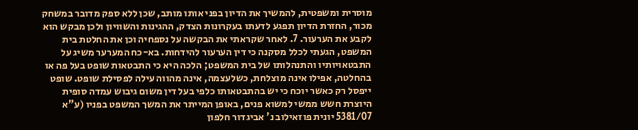מוסרית ומשפטית, להמשיך את הדיון בפני אותו מותב, שכן ללא ספק מדובר במשחק מכור, החזרת הדיון תפגע לדעתו בעקרונות הצדק, ההגינות והשוויון ולכן מבקש הוא לקבע את הערעור. 7. לאחר שקראתי את הבקשה על נספחיה וכן את החלטת בית המשפט, הגעתי לכלל מסקנה כי דין הערעור להידחות. בא-כח המערער משיג על התבטאויותיו והתנהלותו של בית המשפט; הלכה היא כי התבטאות שופט בעל פה או בהחלטה, אפילו אינה מוצלחת, כשלעצמה, אינה מהווה עילה לפסילת שופט. שופט ייפסל רק כאשר יוכח כי יש בהתבטאותו כלפי בעל דין משום גיבוש עמדה סופית היוצרת חשש ממשי למשוא פנים, באופן המייתר את המשך המשפט בפניו (ע"א 5381/07 יונית פוזאילוב נ' אביגדור חלפון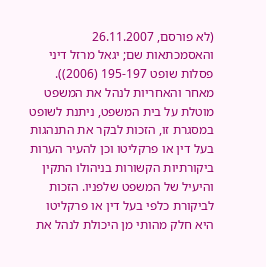(לא פורסם, 26.11.2007 והאסמכתאות שם; יגאל מרזל דיני פסלות שופט 195-197 (2006)). מאחר והאחריות לנהל את המשפט מוטלת על בית המשפט, ניתנת לשופט במסגרת זו, הזכות לבקר את התנהגות בעל דין או פרקליטו וכן להעיר הערות ביקורתיות הקשורות בניהולו התקין והיעיל של המשפט שלפניו. הזכות לביקורת כלפי בעל דין או פרקליטו היא חלק מהותי מן היכולת לנהל את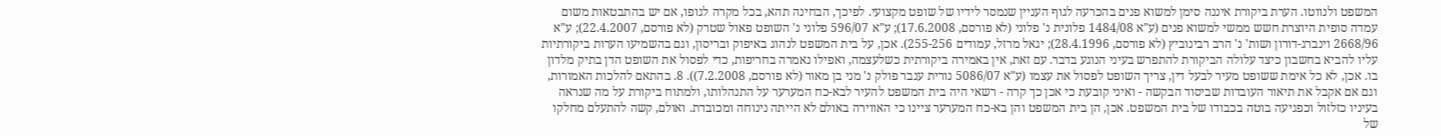המשפט ולנווטו. הערת ביקורת איננה סימן למשוא פנים בהכרעה לגוף העניין שנמסר לידיו של שופט מקצועי. לפיכך, הבחינה תהא, בכל מקרה לגופו, אם יש בהתבטאות משום עמדה סופית היוצרת חשש ממשי למשוא פנים (ע"א 1484/08 פלונית נ' פלוני (לא פורסם, 17.6.2008); ע"א 596/07 פלוני נ' השופט פאול שטרק (לא פורסם, 22.4.2007); ע"א 2668/96 וינברג-דורון ושות' נ' הרב רבינוביץ (לא פורסם, 28.4.1996); יגאל מרזל, עמודים 255-256). אכן, על בית המשפט לנהוג באיפוק ובריסון, וגם בהשמיעו הערות ביקורתיות עליו להביא בחשבון כיצד עלולה הביקורת להתפרש בעיני הנוגע בדבר. עם זאת, אין באמירה ביקורתית כשלעצמה, ואפילו נאמרה בחריפות, כדי לפסול את השופט הדן בתיק מלדון בו. אכן, לא כל אימת ששופט מעיר לבעל דין, צריך השופט לפסול את עצמו (ע"א 5086/07 נורית ענבר פולק נ' מני בן מאור (לא פורסם, 7.2.2008)). 8. בהתאם להלכות האמורות, וגם אם אקבל את תיאור העובדות שביסוד הבקשה - ואיני קובעת כי אכן כך קרה - רשאי היה בית המשפט להעיר לבא-כח המערער על התנהלותו, ולמתוח ביקורת על מה שנראה בעיניו כזלזול וכפגיעה בוטה בכבודו של בית המשפט. אכן, הן בית המשפט והן בא-כח המערער ציינו כי האווירה באולם לא הייתה נינוחה ומכובדת. ואולם, קשה להתעלם מחלקו של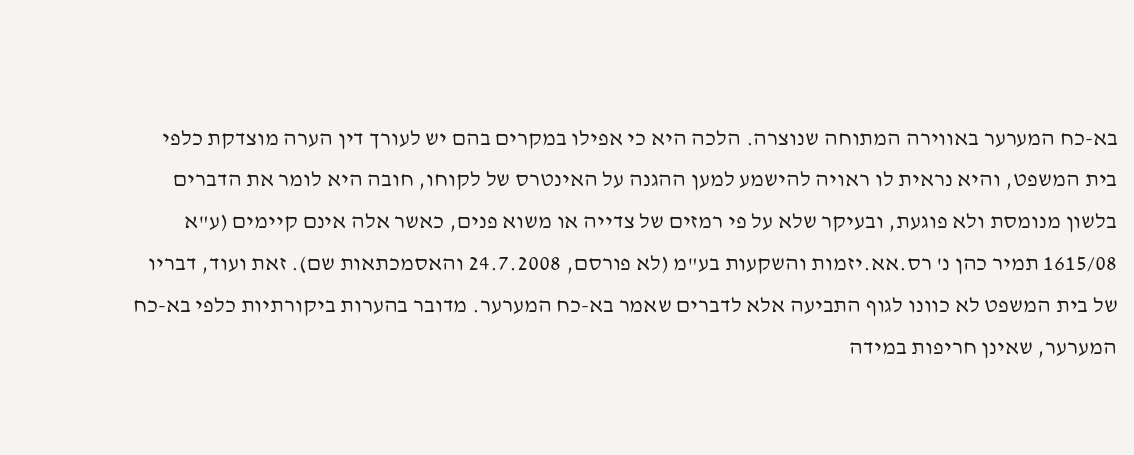בא-כח המערער באווירה המתוחה שנוצרה. הלכה היא כי אפילו במקרים בהם יש לעורך דין הערה מוצדקת כלפי בית המשפט, והיא נראית לו ראויה להישמע למען ההגנה על האינטרס של לקוחו, חובה היא לומר את הדברים בלשון מנומסת ולא פוגעת, ובעיקר שלא על פי רמזים של צדייה או משוא פנים, כאשר אלה אינם קיימים (ע"א 1615/08 תמיר כהן נ' רס.אא.יזמות והשקעות בע"מ (לא פורסם, 24.7.2008 והאסמכתאות שם). זאת ועוד, דבריו של בית המשפט לא כוונו לגוף התביעה אלא לדברים שאמר בא-כח המערער. מדובר בהערות ביקורתיות כלפי בא-כח המערער, שאינן חריפות במידה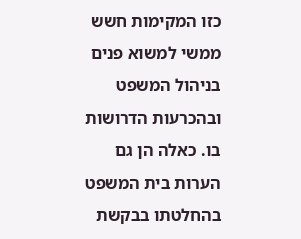כזו המקימות חשש ממשי למשוא פנים בניהול המשפט ובהכרעות הדרושות בו. כאלה הן גם הערות בית המשפט בהחלטתו בבקשת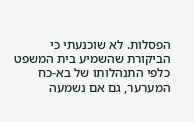הפסלות. לא שוכנעתי כי הביקורת שהשמיע בית המשפט כלפי התנהלותו של בא-כח המערער, גם אם נשמעה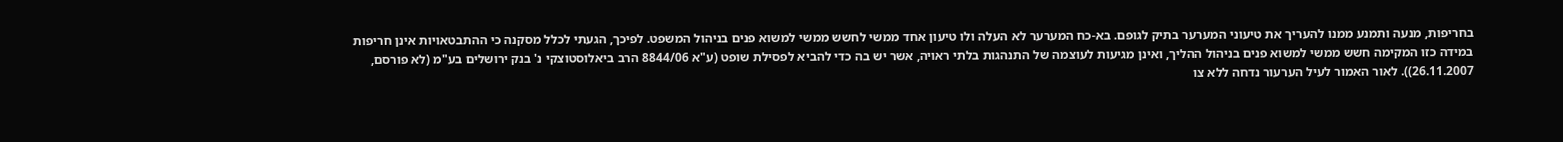בחריפות, מנעה ותמנע ממנו להעריך את טיעוני המערער בתיק לגופם. בא-כח המערער לא העלה ולו טיעון אחד ממשי לחשש ממשי למשוא פנים בניהול המשפט. לפיכך, הגעתי לכלל מסקנה כי ההתבטאויות אינן חריפות במידה כזו המקימה חשש ממשי למשוא פנים בניהול ההליך, ואינן מגיעות לעוצמה של התנהגות בלתי ראויה, אשר יש בה כדי להביא לפסילת שופט (ע"א 8844/06 הרב ביאלוסטוצקי נ' בנק ירושלים בע"מ (לא פורסם, 26.11.2007)). לאור האמור לעיל הערעור נדחה ללא צו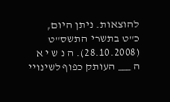להוצאות. ניתן היום, כ"ט בתשרי התשס"ט (28.10.2008). ה נ ש י א ה ___ העותק כפוף לשינויי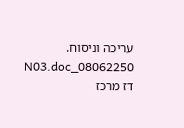עריכה וניסוח. 08062250_N03.doc דז מרכז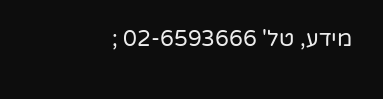מידע, טל' 02-6593666 ;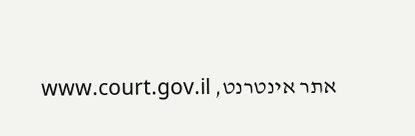אתר אינטרנט, www.court.gov.il